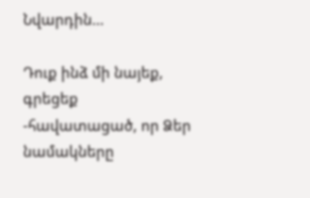Նվարդին…

Դուք ինձ մի նայեք, գրեցեք -հավատացած, որ Ձեր նամակները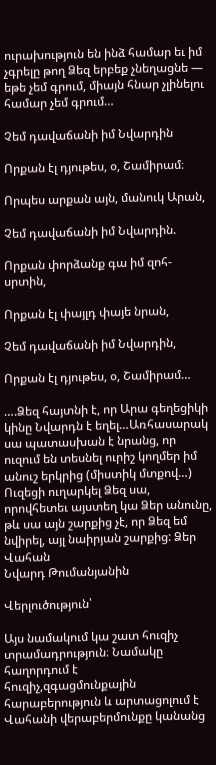ուրախություն են ինձ համար եւ իմ չգրելը թող Ձեզ երբեք չնեղացնե — եթե չեմ գրում, միայն հնար չլինելու համար չեմ գրում…

Չեմ դավաճանի իմ Նվարդին

Որքան էլ դյութես, օ, Շամիրամ։

Որպես արքան այն, մանուկ Արան,

Չեմ դավաճանի իմ Նվարդին.

Որքան փորձանք գա իմ զոհ-սրտին,

Որքան էլ փայլդ փայե նրան,

Չեմ դավաճանի իմ Նվարդին,

Որքան էլ դյութես, օ, Շամիրամ…

….Ձեզ հայտնի է, որ Արա գեղեցիկի կինը Նվարդն է եղել…Առհասարակ սա պատասխան է նրանց, որ ուզում են տեսնել ուրիշ կողմեր իմ անուշ երկրից (միստիկ մտքով…) Ուզեցի ուղարկել Ձեզ սա, որովհետեւ այստեղ կա Ձեր անունը, թև սա այն շարքից չէ, որ Ձեզ եմ նվիրել, այլ նաիրյան շարքից: Ձեր Վահան
Նվարդ Թումանյանին

Վերլուծություն՝

Այս նամակում կա շատ հուզիչ տրամադրություն։ Նամակը հաղորդում է հուզիչ,զգացմունքային հարաբերություն և արտացոլում է Վահանի վերաբերմունքը կանանց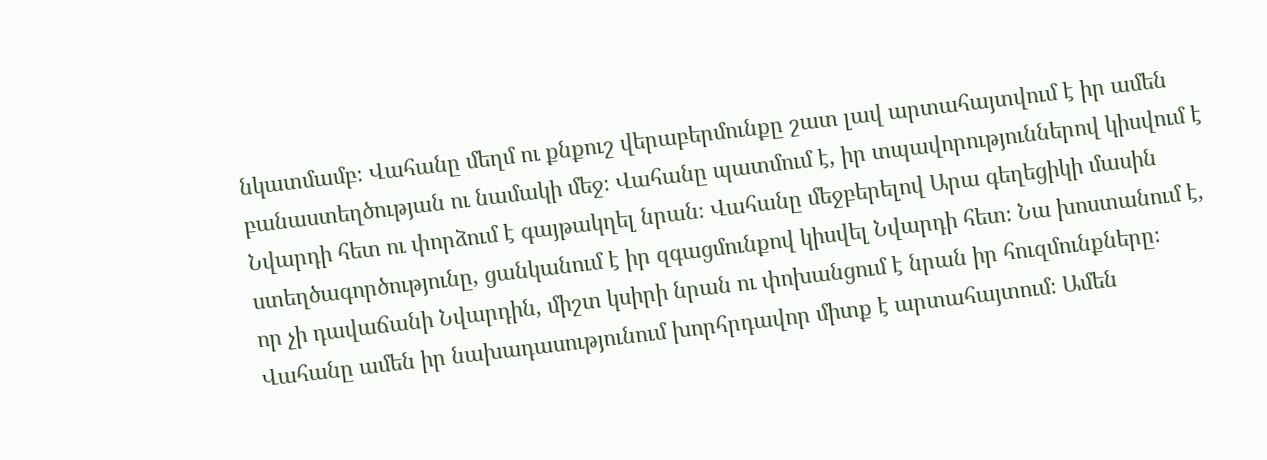նկատմամբ։ Վահանը մեղմ ու քնքուշ վերաբերմունքը շատ լավ արտահայտվում է իր ամեն բանաստեղծության ու նամակի մեջ։ Վահանը պատմում է, իր տպավորություններով կիսվում է Նվարդի հետ ու փորձում է գայթակղել նրան։ Վահանը մեջբերելով Արա գեղեցիկի մասին ստեղծագործությունը, ցանկանում է իր զգացմունքով կիսվել Նվարդի հետ։ Նա խոստանում է, որ չի դավաճանի Նվարդին, միշտ կսիրի նրան ու փոխանցում է նրան իր հուզմունքները։ Վահանը ամեն իր նախադասությունում խորհրդավոր միտք է արտահայտում։ Ամեն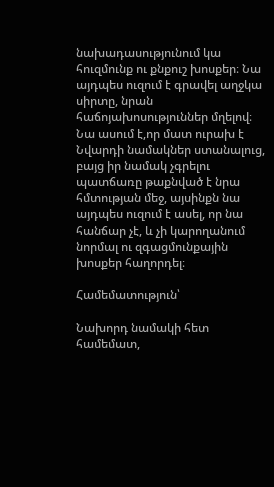նախադասությունում կա հուզմունք ու քնքուշ խոսքեր։ Նա այդպես ուզում է գրավել աղջկա սիրտը, նրան հաճոյախոսություններ մղելով։ Նա ասում է,որ մատ ուրախ է Նվարդի նամակներ ստանալուց, բայց իր նամակ չգրելու պատճառը թաքնված է նրա հմտության մեջ, այսինքն նա այդպես ուզում է ասել, որ նա հանճար չէ, և չի կարողանում նորմալ ու զգացմունքային խոսքեր հաղորդել։

Համեմատություն՝

Նախորդ նամակի հետ համեմատ,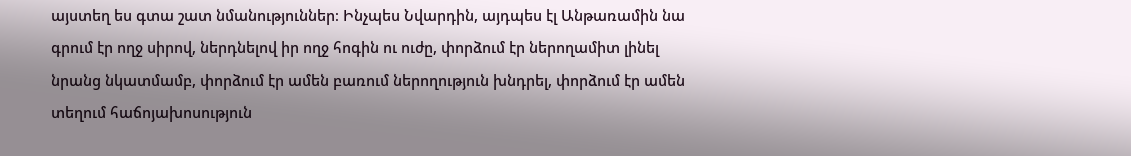այստեղ ես գտա շատ նմանություններ։ Ինչպես Նվարդին, այդպես էլ Անթառամին նա գրում էր ողջ սիրով, ներդնելով իր ողջ հոգին ու ուժը, փորձում էր ներողամիտ լինել նրանց նկատմամբ, փորձում էր ամեն բառում ներողություն խնդրել, փորձում էր ամեն տեղում հաճոյախոսություն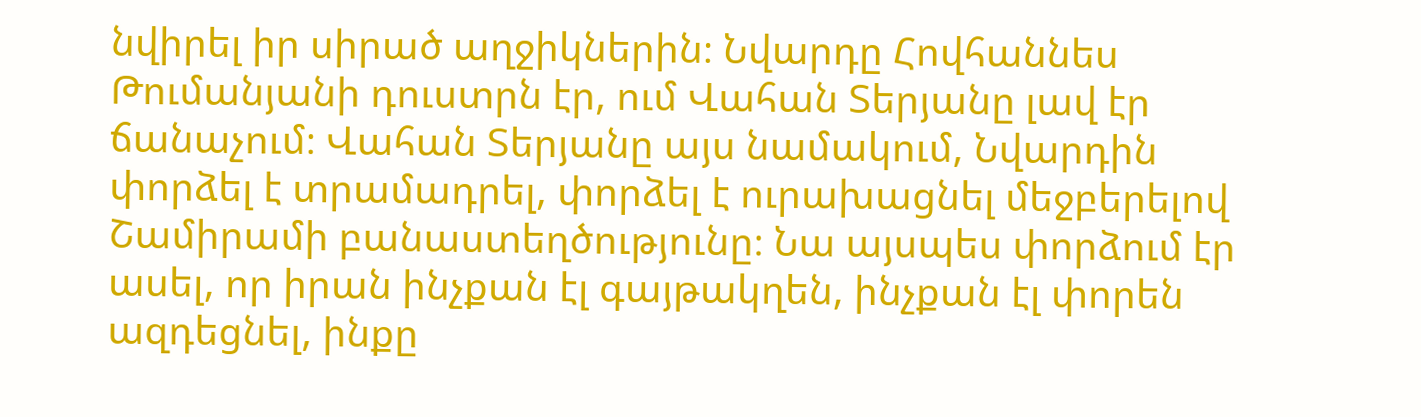նվիրել իր սիրած աղջիկներին։ Նվարդը Հովհաննես Թումանյանի դուստրն էր, ում Վահան Տերյանը լավ էր ճանաչում։ Վահան Տերյանը այս նամակում, Նվարդին փորձել է տրամադրել, փորձել է ուրախացնել մեջբերելով Շամիրամի բանաստեղծությունը։ Նա այսպես փորձում էր ասել, որ իրան ինչքան էլ գայթակղեն, ինչքան էլ փորեն ազդեցնել, ինքը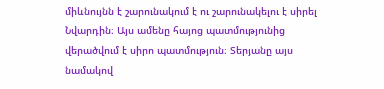միևնույնն է շարունակում է ու շարունակելու է սիրել Նվարդին։ Այս ամենը հայոց պատմությունից վերածվում է սիրո պատմություն։ Տերյանը այս նամակով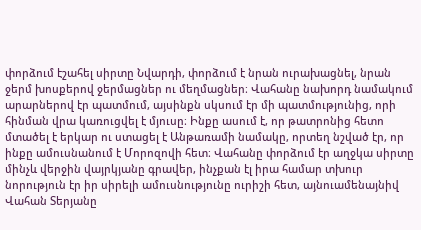փորձում էշահել սիրտը Նվարդի, փորձում է նրան ուրախացնել, նրան ջերմ խոսքերով ջերմացներ ու մեղմացներ։ Վահանը նախորդ նամակում արարներով էր պատմում, այսինքն սկսում էր մի պատմությունից, որի հինման վրա կառուցվել է մյուսը։ Ինքը ասում է, որ թատրոնից հետո մտածել է երկար ու ստացել է Անթառամի նամակը, որտեղ նշված էր, որ ինքը ամուսնանում է Մորոզովի հետ։ Վահանը փորձում էր աղջկա սիրտը մինչև վերջին վայրկյանը գրավեր, ինչքան էլ իրա համար տխուր նորություն էր իր սիրելի ամուսնությունը ուրիշի հետ, այնուամենայնիվ Վահան Տերյանը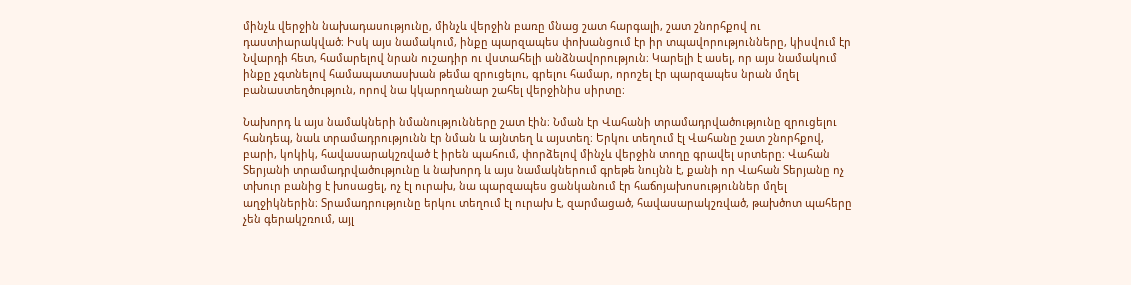մինչև վերջին նախադասությունը, մինչև վերջին բառը մնաց շատ հարգալի, շատ շնորհքով ու դաստիարակված։ Իսկ այս նամակում, ինքը պարզապես փոխանցում էր իր տպավորությունները, կիսվում էր Նվարդի հետ, համարելով նրան ուշադիր ու վստահելի անձնավորություն։ Կարելի է ասել, որ այս նամակում ինքը չգտնելով համապատասխան թեմա զրուցելու, գրելու համար, որոշել էր պարզապես նրան մղել բանաստեղծություն, որով նա կկարողանար շահել վերջինիս սիրտը։

Նախորդ և այս նամակների նմանությունները շատ էին։ Նման էր Վահանի տրամադրվածությունը զրուցելու հանդեպ, նաև տրամադրությունն էր նման և այնտեղ և այստեղ։ Երկու տեղում էլ Վահանը շատ շնորհքով, բարի, կոկիկ, հավասարակշռված է իրեն պահում, փորձելով մինչև վերջին տողը գրավել սրտերը։ Վահան Տերյանի տրամադրվածությունը և նախորդ և այս նամակներում գրեթե նույնն է, քանի որ Վահան Տերյանը ոչ տխուր բանից է խոսացել, ոչ էլ ուրախ, նա պարզապես ցանկանում էր հաճոյախոսություններ մղել աղջիկներին։ Տրամադրությունը երկու տեղում էլ ուրախ է, զարմացած, հավասարակշռված, թախծոտ պահերը չեն գերակշռում, այլ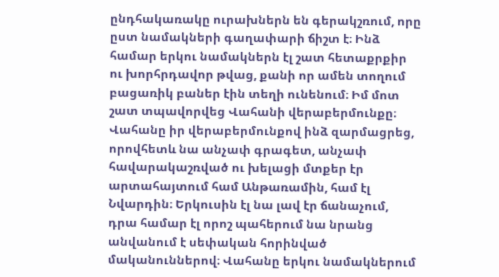ընդհակառակը ուրախներն են գերակշռում, որը ըստ նամակների գաղափարի ճիշտ է։ Ինձ համար երկու նամակներն էլ շատ հետաքրքիր ու խորհրդավոր թվաց, քանի որ ամեն տողում բացառիկ բաներ էին տեղի ունենում։ Իմ մոտ շատ տպավորվեց Վահանի վերաբերմունքը։ Վահանը իր վերաբերմունքով ինձ զարմացրեց, որովհետև նա անչափ գրագետ, անչափ հավարակաշռված ու խելացի մտքեր էր արտահայտում համ Անթառամին, համ էլ Նվարդին։ Երկուսին էլ նա լավ էր ճանաչում, դրա համար էլ որոշ պահերում նա նրանց անվանում է սեփական հորինված մականուններով։ Վահանը երկու նամակներում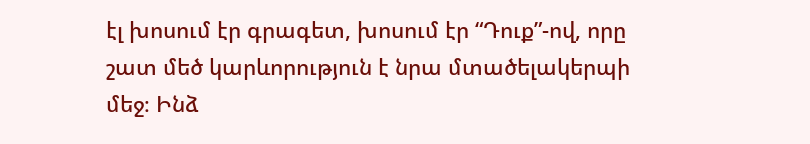էլ խոսում էր գրագետ, խոսում էր “Դուք”-ով, որը շատ մեծ կարևորություն է նրա մտածելակերպի մեջ։ Ինձ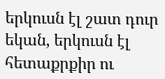երկուսն էլ շատ դուր եկան, երկուսն էլ հետաքրքիր ու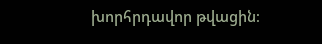խորհրդավոր թվացին։